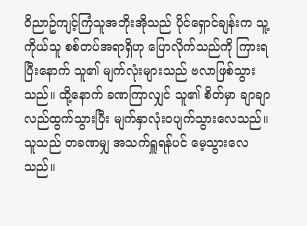ဝိညာဥ်ကျင့်ကြံသူအဘိုးအိုသည် ပိုင်ရှောင်ချန်းက သူ့ကိုယ်သူ စစ်တပ်အရာရှိဟု ပြောလိုက်သည်ကို ကြားရပြီးနောက် သူ၏ မျက်လုံးများသည် ဗလာဖြစ်သွားသည်။ ထို့နောက် ခဏကြာလျှင် သူ၏ စိတ်မှာ ချာချာလည်ထွက်သွားပြီး မျက်နှာလုံးဝပျက်သွားလေသည်။ သူသည် တခဏမျှ အသက်ရှူရန်ပင် မေ့သွားလေသည်။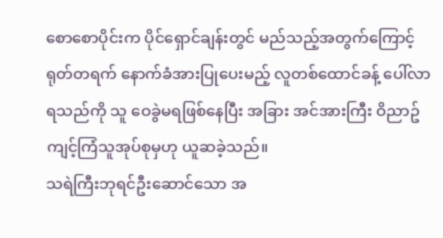စောစောပိုင်းက ပိုင်ရှောင်ချန်းတွင် မည်သည့်အတွက်ကြောင့် ရုတ်တရက် နောက်ခံအားပြုပေးမည့် လူတစ်ထောင်ခန့် ပေါ်လာရသည်ကို သူ ဝေခွဲမရဖြစ်နေပြီး အခြား အင်အားကြီး ဝိညာဥ်ကျင့်ကြံသူအုပ်စုမှဟု ယူဆခဲ့သည်။
သရဲကြီးဘုရင်ဦးဆောင်သော အ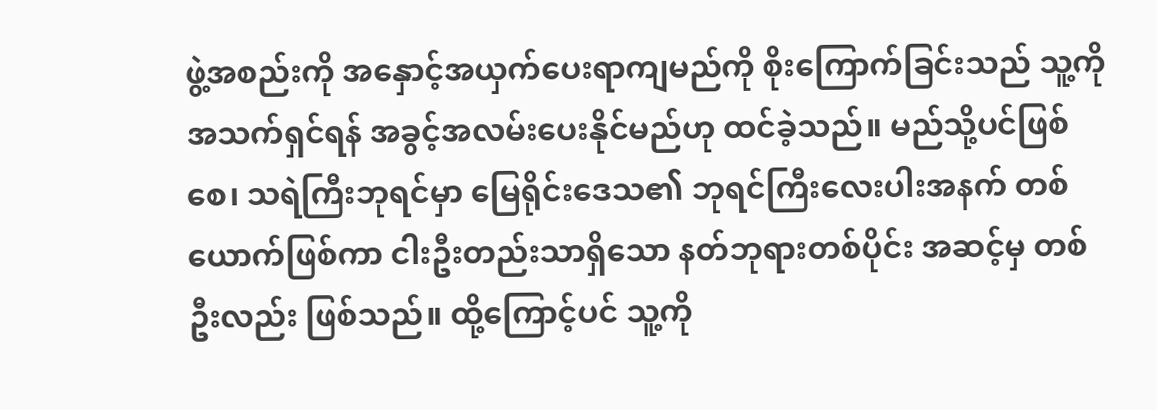ဖွဲ့အစည်းကို အနှောင့်အယှက်ပေးရာကျမည်ကို စိုးကြောက်ခြင်းသည် သူ့ကို အသက်ရှင်ရန် အခွင့်အလမ်းပေးနိုင်မည်ဟု ထင်ခဲ့သည်။ မည်သို့ပင်ဖြစ်စေ၊ သရဲကြီးဘုရင်မှာ မြေရိုင်းဒေသ၏ ဘုရင်ကြီးလေးပါးအနက် တစ်ယောက်ဖြစ်ကာ ငါးဦးတည်းသာရှိသော နတ်ဘုရားတစ်ပိုင်း အဆင့်မှ တစ်ဦးလည်း ဖြစ်သည်။ ထို့ကြောင့်ပင် သူ့ကို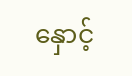နှောင့်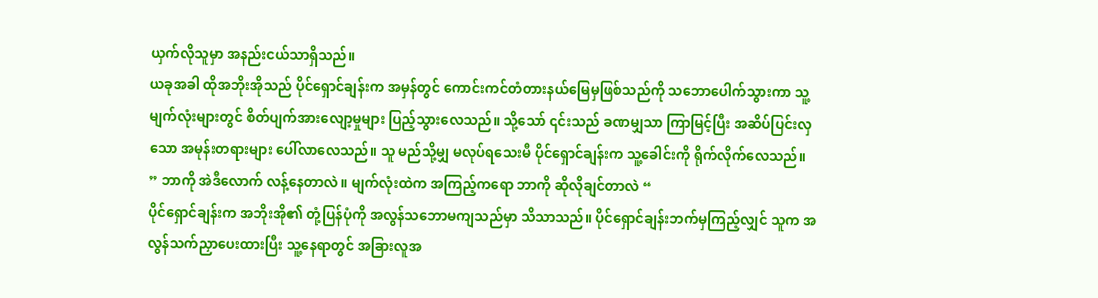ယှက်လိုသူမှာ အနည်းငယ်သာရှိသည်။
ယခုအခါ ထိုအဘိုးအိုသည် ပိုင်ရှောင်ချန်းက အမှန်တွင် ကောင်းကင်တံတားနယ်မြေမှဖြစ်သည်ကို သဘောပေါက်သွားကာ သူ့မျက်လုံးများတွင် စိတ်ပျက်အားလျော့မှုများ ပြည့်သွားလေသည်။ သို့သော် ၎င်းသည် ခဏမျှသာ ကြာမြင့်ပြီး အဆိပ်ပြင်းလှသော အမုန်းတရားများ ပေါ်လာလေသည်။ သူ မည်သို့မျှ မလုပ်ရသေးမီ ပိုင်ရှောင်ချန်းက သူ့ခေါင်းကို ရိုက်လိုက်လေသည်။
” ဘာကို အဲဒီလောက် လန့်နေတာလဲ။ မျက်လုံးထဲက အကြည့်ကရော ဘာကို ဆိုလိုချင်တာလဲ “
ပိုင်ရှောင်ချန်းက အဘိုးအို၏ တုံ့ပြန်ပုံကို အလွန်သဘောမကျသည်မှာ သိသာသည်။ ပိုင်ရှောင်ချန်းဘက်မှကြည့်လျှင် သူက အလွန်သက်ညှာပေးထားပြီး သူ့နေရာတွင် အခြားလူအ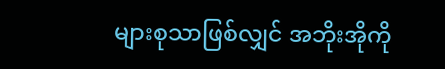များစုသာဖြစ်လျှင် အဘိုးအိုကို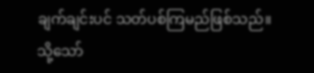ချက်ချင်းပင် သတ်ပစ်ကြမည်ဖြစ်သည်။
သို့သော်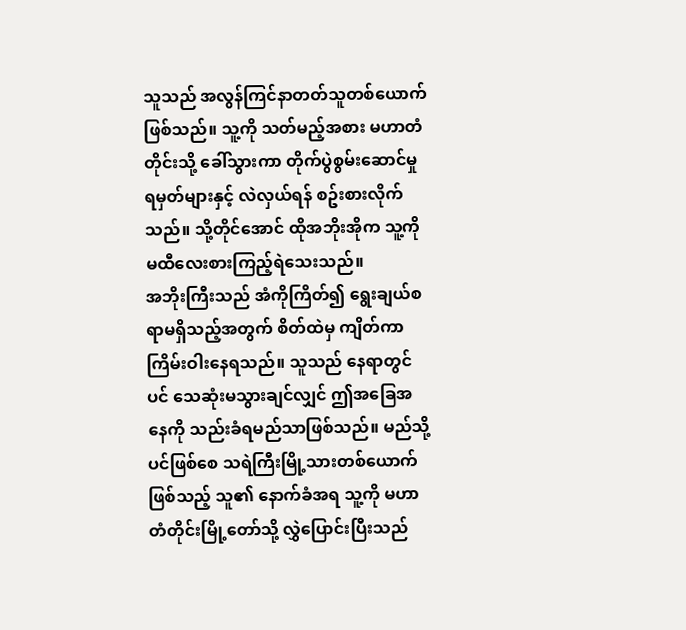သူသည် အလွန်ကြင်နာတတ်သူတစ်ယောက်ဖြစ်သည်။ သူ့ကို သတ်မည့်အစား မဟာတံတိုင်းသို့ ခေါ်သွားကာ တိုက်ပွဲစွမ်းဆောင်မှုရမှတ်များနှင့် လဲလှယ်ရန် စဥ်းစားလိုက်သည်။ သို့တိုင်အောင် ထိုအဘိုးအိုက သူ့ကို မထီလေးစားကြည့်ရဲသေးသည်။
အဘိုးကြီးသည် အံကိုကြိတ်၍ ရွေးချယ်စရာမရှိသည့်အတွက် စိတ်ထဲမှ ကျိတ်ကာ ကြိမ်းဝါးနေရသည်။ သူသည် နေရာတွင်ပင် သေဆုံးမသွားချင်လျှင် ဤအခြေအနေကို သည်းခံရမည်သာဖြစ်သည်။ မည်သို့ပင်ဖြစ်စေ သရဲကြီးမြို့သားတစ်ယောက်ဖြစ်သည့် သူ၏ နောက်ခံအရ သူ့ကို မဟာတံတိုင်းမြို့တော်သို့ လွှဲပြောင်းပြီးသည်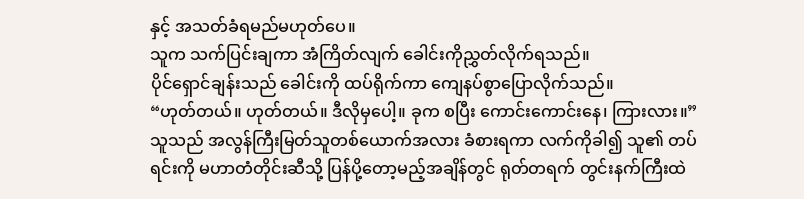နှင့် အသတ်ခံရမည်မဟုတ်ပေ။
သူက သက်ပြင်းချကာ အံကြိတ်လျက် ခေါင်းကိုညွှတ်လိုက်ရသည်။
ပိုင်ရှောင်ချန်းသည် ခေါင်းကို ထပ်ရိုက်ကာ ကျေနပ်စွာပြောလိုက်သည်။
“ဟုတ်တယ်။ ဟုတ်တယ်။ ဒီလိုမှပေါ့။ ခုက စပြီး ကောင်းကောင်းနေ၊ ကြားလား။”
သူသည် အလွန်ကြီးမြတ်သူတစ်ယောက်အလား ခံစားရကာ လက်ကိုခါ၍ သူ၏ တပ်ရင်းကို မဟာတံတိုင်းဆီသို့ ပြန်ပို့တော့မည့်အချိန်တွင် ရုတ်တရက် တွင်းနက်ကြီးထဲ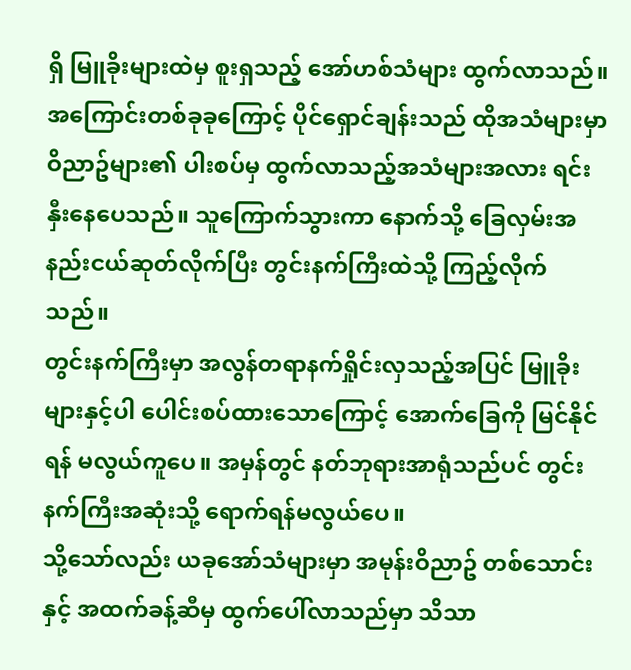ရှိ မြူခိုးများထဲမှ စူးရှသည့် အော်ဟစ်သံများ ထွက်လာသည်။
အကြောင်းတစ်ခုခုကြောင့် ပိုင်ရှောင်ချန်းသည် ထိုအသံများမှာ ဝိညာဥ်များ၏ ပါးစပ်မှ ထွက်လာသည့်အသံများအလား ရင်းနှီးနေပေသည်။ သူကြောက်သွားကာ နောက်သို့ ခြေလှမ်းအနည်းငယ်ဆုတ်လိုက်ပြီး တွင်းနက်ကြီးထဲသို့ ကြည့်လိုက်သည်။
တွင်းနက်ကြီးမှာ အလွန်တရာနက်ရှိုင်းလှသည့်အပြင် မြူခိုးများနှင့်ပါ ပေါင်းစပ်ထားသောကြောင့် အောက်ခြေကို မြင်နိုင်ရန် မလွယ်ကူပေ။ အမှန်တွင် နတ်ဘုရားအာရုံသည်ပင် တွင်းနက်ကြီးအဆုံးသို့ ရောက်ရန်မလွယ်ပေ။
သို့သော်လည်း ယခုအော်သံများမှာ အမုန်းဝိညာဥ် တစ်သောင်းနှင့် အထက်ခန့်ဆီမှ ထွက်ပေါ်လာသည်မှာ သိသာ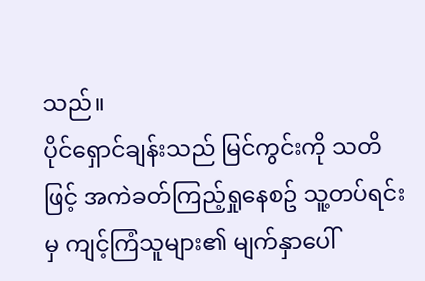သည်။
ပိုင်ရှောင်ချန်းသည် မြင်ကွင်းကို သတိဖြင့် အကဲခတ်ကြည့်ရှုနေစဥ် သူ့တပ်ရင်းမှ ကျင့်ကြံသူများ၏ မျက်နှာပေါ်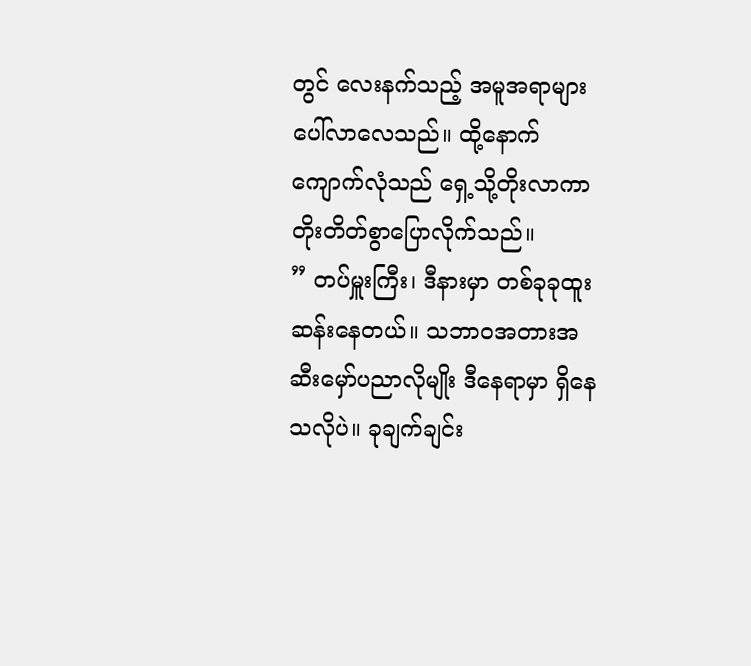တွင် လေးနက်သည့် အမူအရာများပေါ်လာလေသည်။ ထို့နောက် ကျောက်လုံသည် ရှေ့သို့တိုးလာကာ တိုးတိတ်စွာပြောလိုက်သည်။
” တပ်မှူးကြီး၊ ဒီနားမှာ တစ်ခုခုထူးဆန်းနေတယ်။ သဘာဝအတားအဆီးမှော်ပညာလိုမျိုး ဒီနေရာမှာ ရှိနေသလိုပဲ။ ခုချက်ချင်း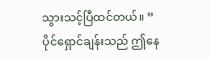သွားသင့်ပြီထင်တယ်။ ”
ပိုင်ရှောင်ချန်းသည် ဤနေ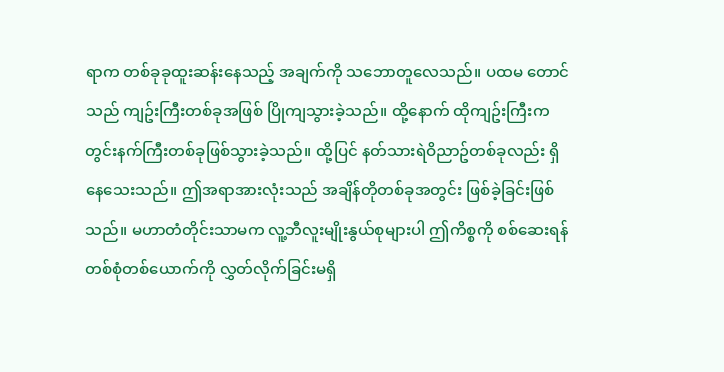ရာက တစ်ခုခုထူးဆန်းနေသည့် အချက်ကို သဘောတူလေသည်။ ပထမ တောင်သည် ကျဥ်းကြီးတစ်ခုအဖြစ် ပြိုကျသွားခဲ့သည်။ ထို့နောက် ထိုကျဥ်းကြီးက တွင်းနက်ကြီးတစ်ခုဖြစ်သွားခဲ့သည်။ ထို့ပြင် နတ်သားရဲဝိညာဥ်တစ်ခုလည်း ရှိနေသေးသည်။ ဤအရာအားလုံးသည် အချိန်တိုတစ်ခုအတွင်း ဖြစ်ခဲ့ခြင်းဖြစ်သည်။ မဟာတံတိုင်းသာမက လူ့ဘီလူးမျိုးနွယ်စုများပါ ဤကိစ္စကို စစ်ဆေးရန် တစ်စုံတစ်ယောက်ကို လွှတ်လိုက်ခြင်းမရှိ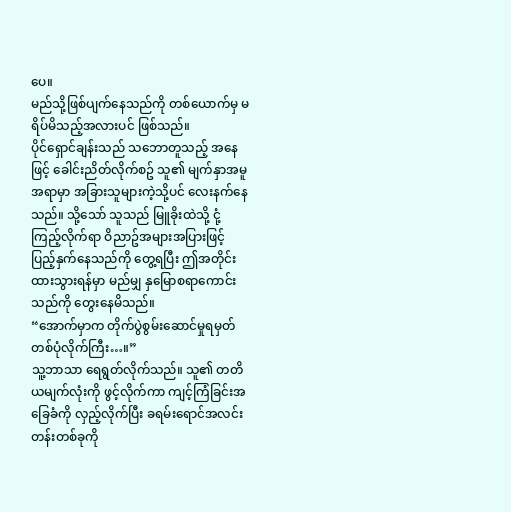ပေ။
မည်သို့ဖြစ်ပျက်နေသည်ကို တစ်ယောက်မှ မရိပ်မိသည့်အလားပင် ဖြစ်သည်။
ပိုင်ရှောင်ချန်းသည် သဘောတူသည့် အနေဖြင့် ခေါင်းညိတ်လိုက်စဥ် သူ၏ မျက်နှာအမူအရာမှာ အခြားသူများကဲ့သို့ပင် လေးနက်နေသည်။ သို့သော် သူသည် မြူခိုးထဲသို့ ငုံ့ကြည့်လိုက်ရာ ဝိညာဥ်အများအပြားဖြင့် ပြည့်နှက်နေသည်ကို တွေ့ရပြီး ဤအတိုင်း ထားသွားရန်မှာ မည်မျှ နှမြောစရာကောင်းသည်ကို တွေးနေမိသည်။
“အောက်မှာက တိုက်ပွဲစွမ်းဆောင်မှုရမှတ်တစ်ပုံလိုက်ကြီး…။”
သူ့ဘာသာ ရေရွတ်လိုက်သည်။ သူ၏ တတိယမျက်လုံးကို ဖွင့်လိုက်ကာ ကျင့်ကြံခြင်းအခြေခံကို လှည့်လိုက်ပြီး ခရမ်းရောင်အလင်းတန်းတစ်ခုကို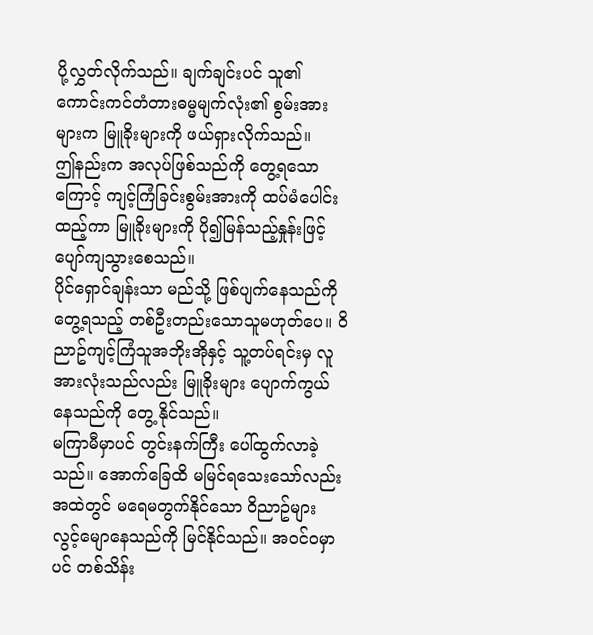ပို့လွှတ်လိုက်သည်။ ချက်ချင်းပင် သူ၏ ကောင်းကင်တံတားဓမ္မမျက်လုံး၏ စွမ်းအားများက မြူခိုးများကို ဖယ်ရှားလိုက်သည်။
ဤနည်းက အလုပ်ဖြစ်သည်ကို တွေ့ရသောကြောင့် ကျင့်ကြံခြင်းစွမ်းအားကို ထပ်မံပေါင်းထည့်ကာ မြူခိုးများကို ပို၍မြန်သည့်နှုန်းဖြင့် ပျော်ကျသွားစေသည်။
ပိုင်ရှောင်ချန်းသာ မည်သို့ ဖြစ်ပျက်နေသည်ကို တွေ့ရသည့် တစ်ဦးတည်းသောသူမဟုတ်ပေ။ ဝိညာဥ်ကျင့်ကြံသူအဘိုးအိုနှင့် သူ့တပ်ရင်းမှ လူအားလုံးသည်လည်း မြူခိုးများ ပျောက်ကွယ်နေသည်ကို တွေ့ နိုင်သည်။
မကြာမီမှာပင် တွင်းနက်ကြီး ပေါ်ထွက်လာခဲ့သည်။ အောက်ခြေထိ မမြင်ရသေးသော်လည်း အထဲတွင် မရေမတွက်နိုင်သော ဝိညာဥ်များ လွင့်မျောနေသည်ကို မြင်နိုင်သည်။ အဝင်ဝမှာပင် တစ်သိန်း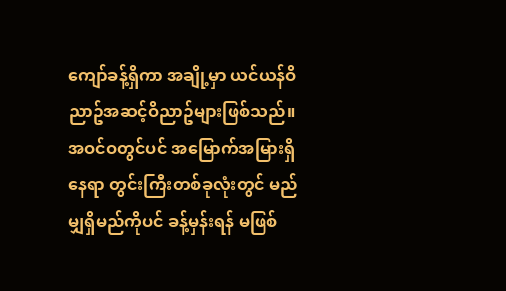ကျော်ခန့်ရှိကာ အချို့မှာ ယင်ယန်ဝိညာဥ်အဆင့်ဝိညာဥ်များဖြစ်သည်။
အဝင်ဝတွင်ပင် အမြောက်အမြားရှိနေရာ တွင်းကြီးတစ်ခုလုံးတွင် မည်မျှရှိမည်ကိုပင် ခန့်မှန်းရန် မဖြစ်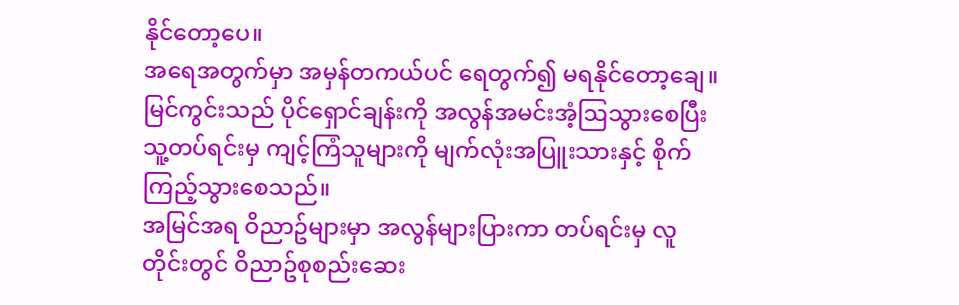နိုင်တော့ပေ။
အရေအတွက်မှာ အမှန်တကယ်ပင် ရေတွက်၍ မရနိုင်တော့ချေ။
မြင်ကွင်းသည် ပိုင်ရှောင်ချန်းကို အလွန်အမင်းအံ့ဩသွားစေပြီး သူ့တပ်ရင်းမှ ကျင့်ကြံသူများကို မျက်လုံးအပြူးသားနှင့် စိုက်ကြည့်သွားစေသည်။
အမြင်အရ ဝိညာဥ်များမှာ အလွန်များပြားကာ တပ်ရင်းမှ လူတိုင်းတွင် ဝိညာဥ်စုစည်းဆေး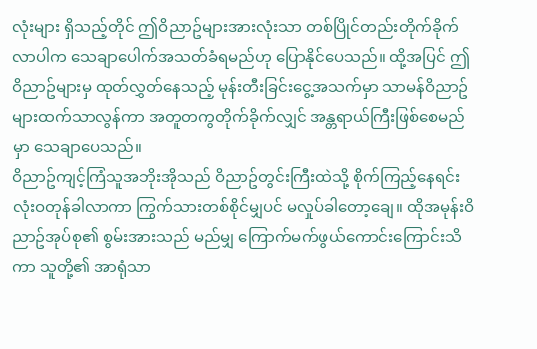လုံးများ ရှိသည့်တိုင် ဤဝိညာဥ်များအားလုံးသာ တစ်ပြိုင်တည်းတိုက်ခိုက်လာပါက သေချာပေါက်အသတ်ခံရမည်ဟု ပြောနိုင်ပေသည်။ ထို့အပြင် ဤဝိညာဥ်များမှ ထုတ်လွှတ်နေသည့် မုန်းတီးခြင်းငွေ့အသက်မှာ သာမန်ဝိညာဥ်များထက်သာလွန်ကာ အတူတကွတိုက်ခိုက်လျှင် အန္တရာယ်ကြီးဖြစ်စေမည်မှာ သေချာပေသည်။
ဝိညာဥ်ကျင့်ကြံသူအဘိုးအိုသည် ဝိညာဥ်တွင်းကြီးထဲသို့ စိုက်ကြည့်နေရင်း လုံးဝတုန်ခါလာကာ ကြွက်သားတစ်စိုင်မျှပင် မလှုပ်ခါတော့ချေ။ ထိုအမုန်းဝိညာဥ်အုပ်စု၏ စွမ်းအားသည် မည်မျှ ကြောက်မက်ဖွယ်ကောင်းကြောင်းသိကာ သူတို့၏ အာရုံသာ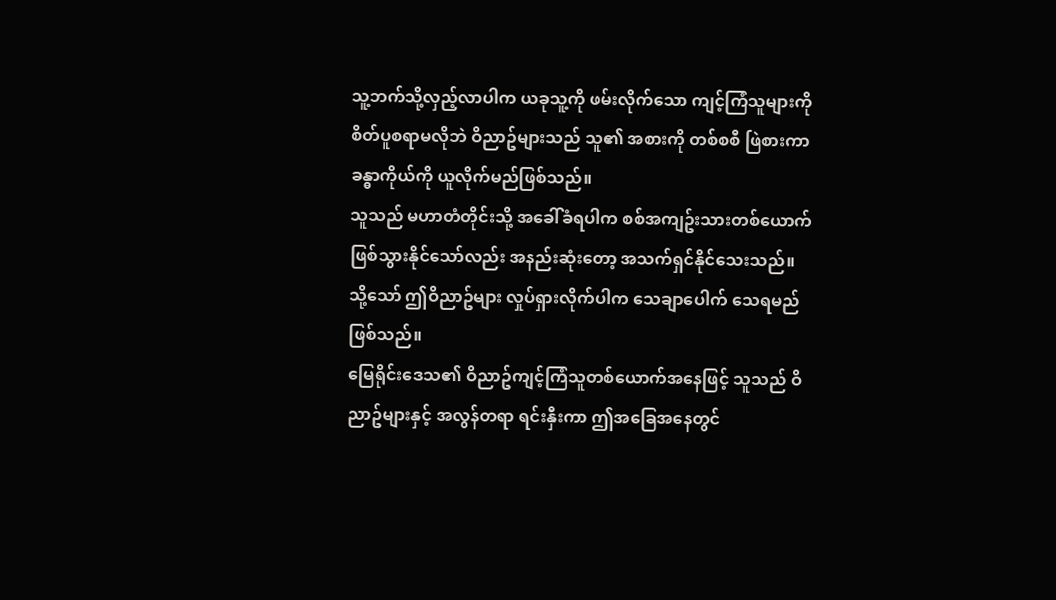သူ့ဘက်သို့လှည့်လာပါက ယခုသူ့ကို ဖမ်းလိုက်သော ကျင့်ကြံသူများကို စိတ်ပူစရာမလိုဘဲ ဝိညာဥ်များသည် သူ၏ အစားကို တစ်စစီ ဖြဲစားကာ ခန္ဓာကိုယ်ကို ယူလိုက်မည်ဖြစ်သည်။
သူသည် မဟာတံတိုင်းသို့ အခေါ်ခံရပါက စစ်အကျဥ်းသားတစ်ယောက်ဖြစ်သွားနိုင်သော်လည်း အနည်းဆုံးတော့ အသက်ရှင်နိုင်သေးသည်။ သို့သော် ဤဝိညာဥ်များ လှုပ်ရှားလိုက်ပါက သေချာပေါက် သေရမည်ဖြစ်သည်။
မြေရိုင်းဒေသ၏ ဝိညာဥ်ကျင့်ကြံသူတစ်ယောက်အနေဖြင့် သူသည် ဝိညာဥ်များနှင့် အလွန်တရာ ရင်းနှီးကာ ဤအခြေအနေတွင်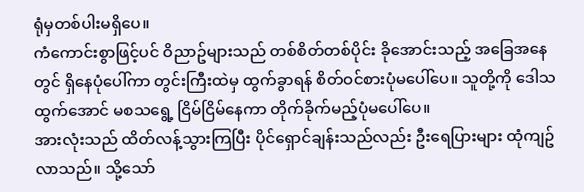ရုံမှတစ်ပါးမရှိပေ။
ကံကောင်းစွာဖြင့်ပင် ဝိညာဥ်များသည် တစ်စိတ်တစ်ပိုင်း ခိုအောင်းသည့် အခြေအနေတွင် ရှိနေပုံပေါ်ကာ တွင်းကြီးထဲမှ ထွက်ခွာရန် စိတ်ဝင်စားပုံမပေါ်ပေ။ သူတို့ကို ဒေါသထွက်အောင် မစသရွေ့ ငြိမ်ငြိမ်နေကာ တိုက်ခိုက်မည့်ပုံမပေါ်ပေ။
အားလုံးသည် ထိတ်လန့်သွားကြပြီး ပိုင်ရှောင်ချန်းသည်လည်း ဦးရေပြားများ ထုံကျဥ်လာသည်။ သို့သော်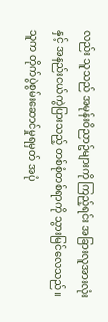လည်း သူသည် အမုန်းဝိညာဥ်များကို ကြည့်ရင်း အခြားလူအားလုံးနှင့် အနည်းငယ်ကွဲပြားသည့် တစ်စုံတစ်ရာကို သွားမြင်လေသည်။ သူက တိုက်ပွဲစွမ်းဆောင်မှုရမှတ် အပုံ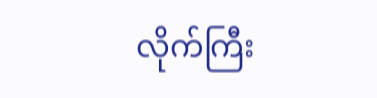လိုက်ကြီး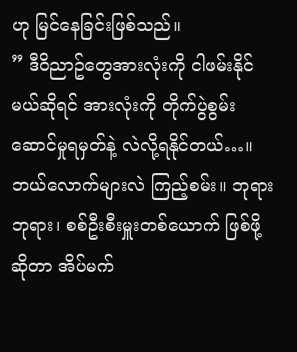ဟု မြင်နေခြင်းဖြစ်သည်။
” ဒီဝိညာဥ်တွေအားလုံးကို ငါဖမ်းနိုင်မယ်ဆိုရင် အားလုံးကို တိုက်ပွဲစွမ်းဆောင်မှုရမှတ်နဲ့ လဲလို့ရနိုင်တယ်…။ ဘယ်လောက်များလဲ ကြည့်စမ်း။ ဘုရား ဘုရား၊ စစ်ဦးစီးမှူးတစ်ယောက် ဖြစ်ဖို့ဆိုတာ အိပ်မက်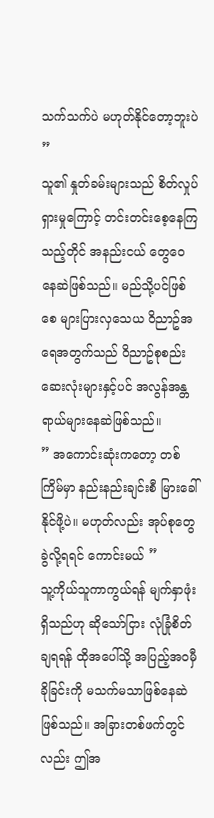သက်သက်ပဲ မဟုတ်နိုင်တော့ဘူးပဲ ”
သူ၏ နှုတ်ခမ်းများသည် စိတ်လှုပ်ရှားမှုကြောင့် တင်းတင်းစေ့နေကြသည့်တိုင် အနည်းငယ် တွေဝေနေဆဲဖြစ်သည်။ မည်သို့ပင်ဖြစ်စေ များပြားလှသေယ ဝိညာဥ်အရေအတွက်သည် ဝိညာဥ်စုစည်းဆေးလုံးများနှင့်ပင် အလွန်အန္တရာယ်များနေဆဲဖြစ်သည်။
” အကောင်းဆုံးကတော့ တစ်ကြိမ်မှာ နည်းနည်းချင်းစီ မြားခေါ် နိုင်ဖို့ပဲ။ မဟုတ်လည်း အုပ်စုတွေခွဲလို့ရရင် ကောင်းမယ် ”
သူ့ကိုယ်သူကာကွယ်ရန် မျက်နှာဖုံးရှိသည်ဟု ဆိုသော်ငြား လုံခြုံစိတ်ချရရန် ထိုအပေါ်သို့ အပြည့်အဝမှီခိုခြင်းကို မသက်မသာဖြစ်နေဆဲဖြစ်သည်။ အခြားတစ်ဖက်တွင်လည်း ဤအ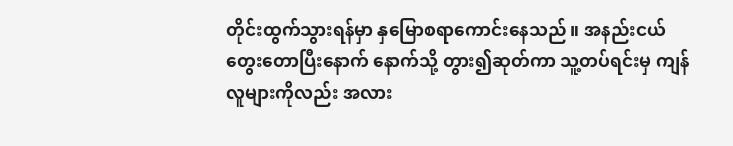တိုင်းထွက်သွားရန်မှာ နှမြောစရာကောင်းနေသည်။ အနည်းငယ်တွေးတောပြီးနောက် နောက်သို့ တွား၍ဆုတ်ကာ သူ့တပ်ရင်းမှ ကျန်လူများကိုလည်း အလား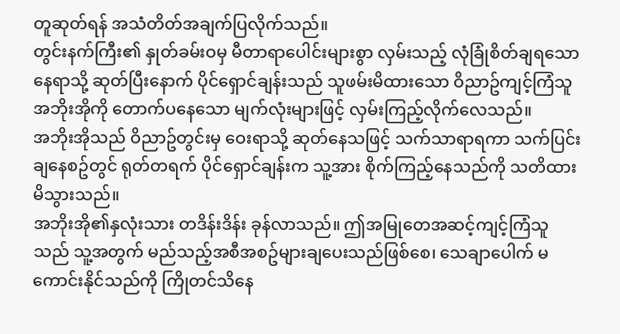တူဆုတ်ရန် အသံတိတ်အချက်ပြလိုက်သည်။
တွင်းနက်ကြီး၏ နှုတ်ခမ်းဝမှ မီတာရာပေါင်းများစွာ လှမ်းသည့် လုံခြုံစိတ်ချရသော နေရာသို့ ဆုတ်ပြီးနောက် ပိုင်ရှောင်ချန်းသည် သူဖမ်းမိထားသော ဝိညာဥ်ကျင့်ကြံသူအဘိုးအိုကို တောက်ပနေသော မျက်လုံးများဖြင့် လှမ်းကြည့်လိုက်လေသည်။
အဘိုးအိုသည် ဝိညာဥ်တွင်းမှ ဝေးရာသို့ ဆုတ်နေသဖြင့် သက်သာရာရကာ သက်ပြင်းချနေစဥ်တွင် ရုတ်တရက် ပိုင်ရှောင်ချန်းက သူ့အား စိုက်ကြည့်နေသည်ကို သတိထားမိသွားသည်။
အဘိုးအို၏နှလုံးသား တဒိန်းဒိန်း ခုန်လာသည်။ ဤအမြုတေအဆင့်ကျင့်ကြံသူသည် သူ့အတွက် မည်သည့်အစီအစဥ်များချပေးသည်ဖြစ်စေ၊ သေချာပေါက် မကောင်းနိုင်သည်ကို ကြိုတင်သိနေ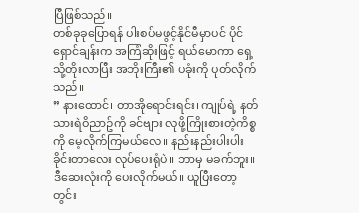ပြီဖြစ်သည်။
တစ်ခုခုပြောရန် ပါးစပ်မဖွင့်နိုင်မီမှာပင် ပိုင်ရှောင်ချန်းက အကြံဆိုးဖြင့် ရယ်မောကာ ရှေ့သို့တိုးလာပြီး အဘိုးကြီး၏ ပခုံးကို ပုတ်လိုက်သည်။
” နားထောင်၊ တာအိုရောင်းရင်း၊ ကျုပ်ရဲ့ နတ်သားရဲဝိညာဥ်ကို ခင်ဗျား လုဖို့ကြိုးစားတဲ့ကိစ္စကို မေ့လိုက်ကြမယ်လေ။ နည်းနည်းပါးပါး ခိုင်းတာလေး လုပ်ပေးရုံပဲ။ ဘာမှ မခက်ဘူး။ ဒီဆေးလုံးကို ပေးလိုက်မယ်။ ယူပြီးတော့ တွင်း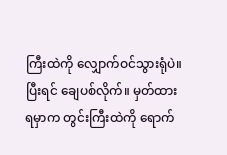ကြီးထဲကို လျှောက်ဝင်သွားရုံပဲ။ ပြီးရင် ချေပစ်လိုက်။ မှတ်ထားရမှာက တွင်းကြီးထဲကို ရောက်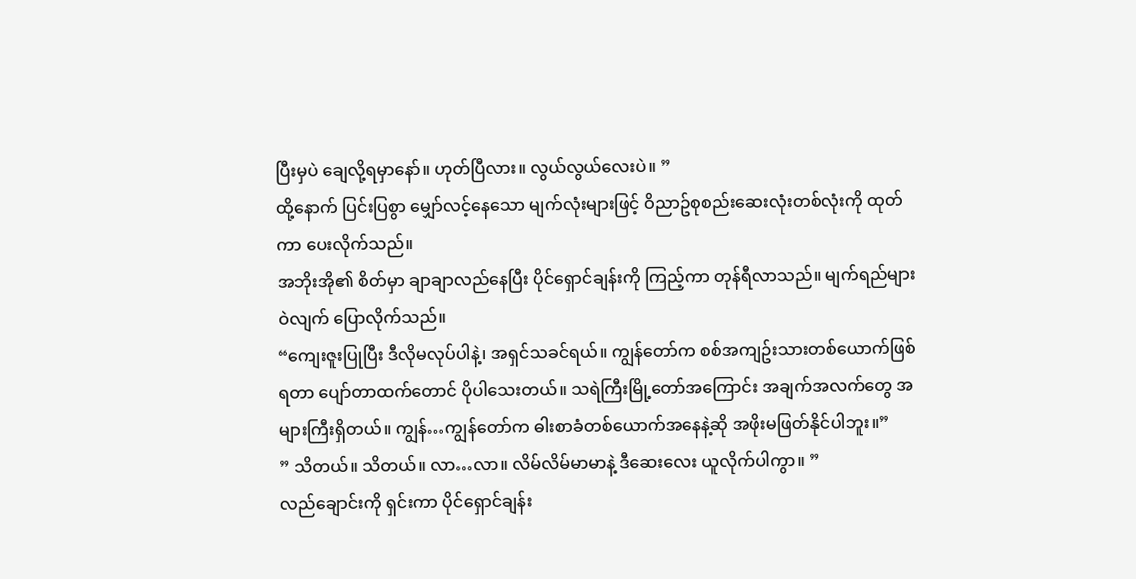ပြီးမှပဲ ချေလို့ရမှာနော်။ ဟုတ်ပြီလား။ လွယ်လွယ်လေးပဲ။ ”
ထို့နောက် ပြင်းပြစွာ မျှော်လင့်နေသော မျက်လုံးများဖြင့် ဝိညာဥ်စုစည်းဆေးလုံးတစ်လုံးကို ထုတ်ကာ ပေးလိုက်သည်။
အဘိုးအို၏ စိတ်မှာ ချာချာလည်နေပြီး ပိုင်ရှောင်ချန်းကို ကြည့်ကာ တုန်ရီလာသည်။ မျက်ရည်များဝဲလျက် ပြောလိုက်သည်။
“ကျေးဇူးပြုပြီး ဒီလိုမလုပ်ပါနဲ့၊ အရှင်သခင်ရယ်။ ကျွန်တော်က စစ်အကျဥ်းသားတစ်ယောက်ဖြစ်ရတာ ပျော်တာထက်တောင် ပိုပါသေးတယ်။ သရဲကြီးမြို့တော်အကြောင်း အချက်အလက်တွေ အများကြီးရှိတယ်။ ကျွန်…ကျွန်တော်က ဓါးစာခံတစ်ယောက်အနေနဲ့ဆို အဖိုးမဖြတ်နိုင်ပါဘူး။”
” သိတယ်။ သိတယ်။ လာ…လာ။ လိမ်လိမ်မာမာနဲ့ ဒီဆေးလေး ယူလိုက်ပါကွာ။ ”
လည်ချောင်းကို ရှင်းကာ ပိုင်ရှောင်ချန်း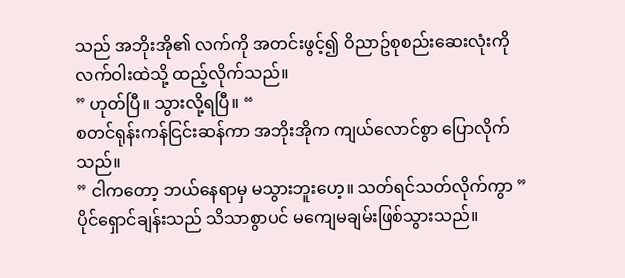သည် အဘိုးအို၏ လက်ကို အတင်းဖွင့်၍ ဝိညာဥ်စုစည်းဆေးလုံးကို လက်ဝါးထဲသို့ ထည့်လိုက်သည်။
” ဟုတ်ပြီ။ သွားလို့ရပြီ။ “
စတင်ရုန်းကန်ငြင်းဆန်ကာ အဘိုးအိုက ကျယ်လောင်စွာ ပြောလိုက်သည်။
” ငါကတော့ ဘယ်နေရာမှ မသွားဘူးဟေ့။ သတ်ရင်သတ်လိုက်ကွာ ”
ပိုင်ရှောင်ချန်းသည် သိသာစွာပင် မကျေမချမ်းဖြစ်သွားသည်။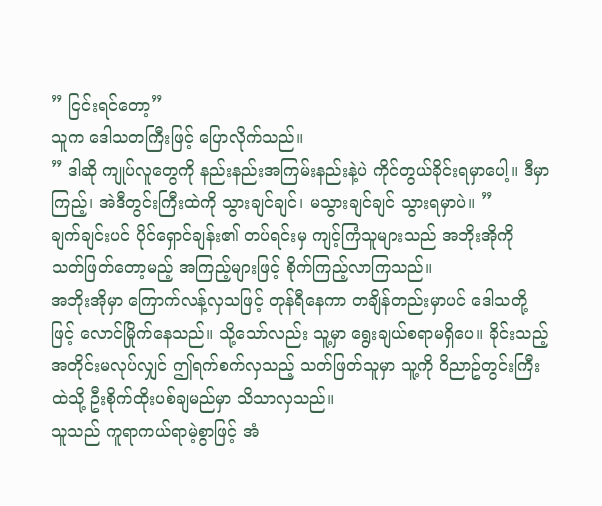” ငြင်းရင်တော့”
သူက ဒေါသတကြီးဖြင့် ပြောလိုက်သည်။
” ဒါဆို ကျုပ်လူတွေကို နည်းနည်းအကြမ်းနည်းနဲ့ပဲ ကိုင်တွယ်ခိုင်းရမှာပေါ့။ ဒီမှာကြည့်၊ အဲဒီတွင်းကြီးထဲကို သွားချင်ချင်၊ မသွားချင်ချင် သွားရမှာပဲ။ ”
ချက်ချင်းပင် ပိုင်ရှောင်ချန်း၏ တပ်ရင်းမှ ကျင့်ကြံသူများသည် အဘိုးအိုကို သတ်ဖြတ်တော့မည့် အကြည့်များဖြင့် စိုက်ကြည့်လာကြသည်။
အဘိုးအိုမှာ ကြောက်လန့်လှသဖြင့် တုန်ရီနေကာ တချိန်တည်းမှာပင် ဒေါသတို့ဖြင့် လောင်မြိုက်နေသည်။ သို့သော်လည်း သူ့မှာ ရွေးချယ်စရာမရှိပေ။ ခိုင်းသည့်အတိုင်းမလုပ်လျှင် ဤရက်စက်လှသည့် သတ်ဖြတ်သူမှာ သူ့ကို ဝိညာဥ်တွင်းကြီးထဲသို့ ဦးစိုက်ထိုးပစ်ချမည်မှာ သိသာလှသည်။
သူသည် ကူရာကယ်ရာမဲ့စွာဖြင့် အံ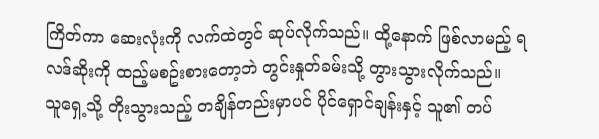ကြိတ်ကာ ဆေးလုံးကို လက်ထဲတွင် ဆုပ်လိုက်သည်။ ထို့နောက် ဖြစ်လာမည့် ရလဒ်ဆိုးကို ထည့်မစဥ်းစားတော့ဘဲ တွင်းနှုတ်ခမ်းသို့ တွားသွားလိုက်သည်။
သူရှေ့သို့ တိုးသွားသည့် တချိန်တည်းမှာပင် ပိုင်ရှောင်ချန်းနှင့် သူ၏ တပ်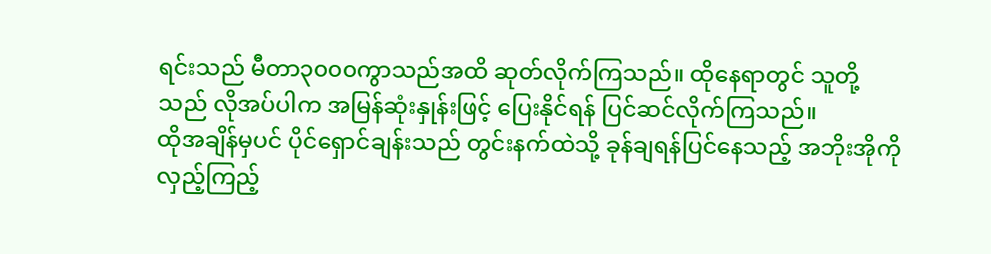ရင်းသည် မီတာ၃၀၀၀ကွာသည်အထိ ဆုတ်လိုက်ကြသည်။ ထိုနေရာတွင် သူတို့သည် လိုအပ်ပါက အမြန်ဆုံးနှုန်းဖြင့် ပြေးနိုင်ရန် ပြင်ဆင်လိုက်ကြသည်။
ထိုအချိန်မှပင် ပိုင်ရှောင်ချန်းသည် တွင်းနက်ထဲသို့ ခုန်ချရန်ပြင်နေသည့် အဘိုးအိုကို လှည့်ကြည့်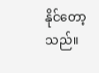နိုင်တော့သည်။